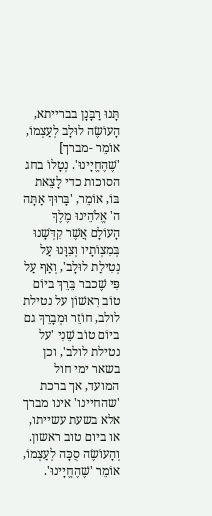תָּנוּ רַבָּנָן בברייתא, הָעוֹשֶׂה לוּלָב לְעַצְמוֹ, אוֹמֵר -מברך] 'שֶׁהֶחֱיָינוּ'. נְטָלוֹ בחג הסוכות כדי לָצֵאת בּוֹ, אוֹמֵר, 'בָּרוּךְ אַתָּה ה' אֱלֹהֵינוּ מֶלֶךְ הָעוֹלָם אֲשֶׁר קִדְּשָׁנוּ בְּמִצְוֹתָיו וְצִוָּנוּ עַל נְטִילַת לוּלָב', וְאַף עַל פִּי שֶׁכבר בֵּרֵךְ ביוֹם טוֹב רִאשׁוֹן על נטילת לולב, חוֹזֵר וּמְבָרֵךְ גם ביוֹם טוֹב שֵׁנִי 'על נטילת לולב', וכן בשאר ימי חול המועד, אך ברכת 'שהחיינו' אינו מברך אלא בשעת עשייתו, או ביום טוב ראשון. וְהָעוֹשֶׂה סֻכָּה לְעַצְמוֹ, אוֹמֵר 'שֶׁהֶחֱיָינוּ'.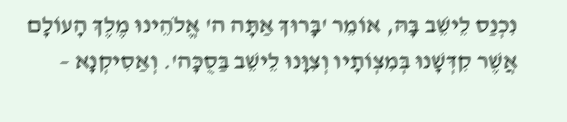נִכְנַס לֵישֵׁב בָּהּ, אוֹמֵר 'בָּרוּךְ אַתָּה ה' אֱלֹהֵינוּ מֶלֶךְ הָעוֹלָם אֲשֶׁר קִדְּשָׁנוּ בְּמִצְוֹתָיו וְצִוָּנוּ לֵישֵׁב בַּסֻכָּה'. וְאַסִיקְנָא –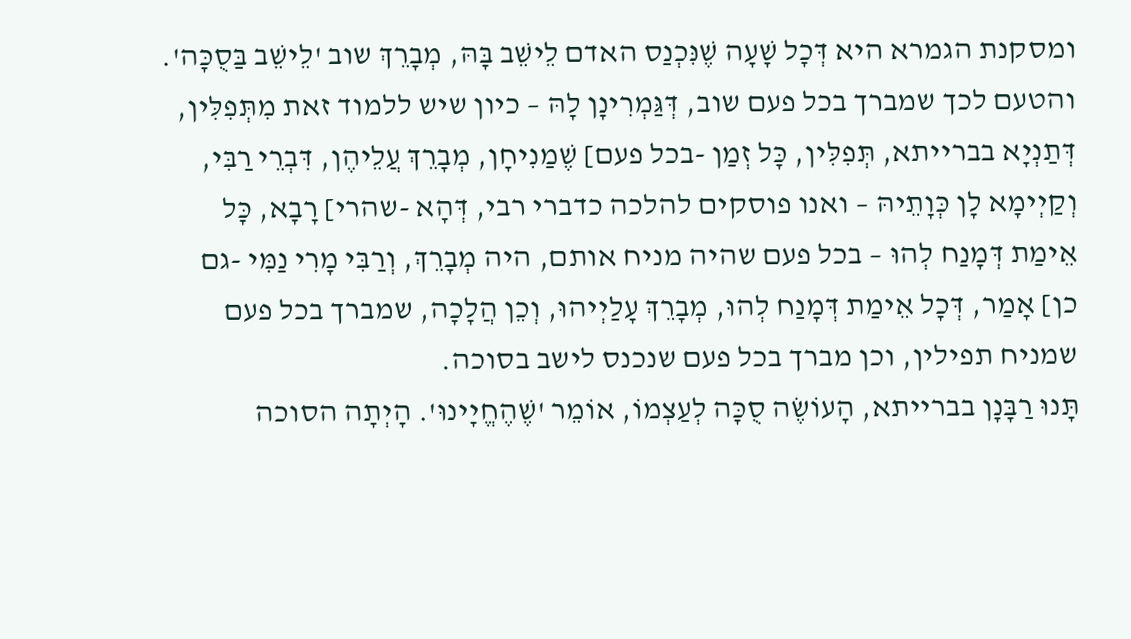ומסקנת הגמרא היא דְּכָל שָׁעָה שֶׁנִּכְנַס האדם לֵישֵׁב בָּהּ, מְבָרֵךְ שוב 'לֵישֵׁב בַּסֻכָּה'. והטעם לכך שמברך בכל פעם שוב, דְּגַּמְרִינָן לָהּ – כיון שיש ללמוד זאת מִתְּפִלִּין, דְּתַנְיָא בברייתא, תְּפִלִּין, כָּל זְמַן -בכל פעם] שֶׁמַנִיחָן, מְבָרֵךְ עֲלֵיהֶן, דִּבְרֵי רַבִּי, וְקַיְימָא לָן כְּוָתֵיהּ – ואנו פוסקים להלכה כדברי רבי, דְּהָא -שהרי] רָבָא, כָּל אֵימַת דְּמָנַח לְהוּ – בכל פעם שהיה מניח אותם, היה מְבָרֵךְ, וְרַבִּי מָרִי נַמִּי -גם כן] אָמַר, דְּכָל אֵימַת דְּמָנַח לְהוּ, מְבָרֵךְ עָלַיְיהוּ, וְכֵן הֲלָכָה, שמברך בכל פעם שמניח תפילין, וכן מברך בכל פעם שנכנס לישב בסוכה.
תָּנוּ רַבָּנָן בברייתא, הָעוֹשֶׂה סֻכָּה לְעַצְמוֹ, אוֹמֵר 'שֶׁהֶחֱיָינוּ'. הָיְתָה הסוכה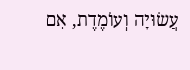עֲשׂוּיָה וְעוֹמֶדֶת, אִם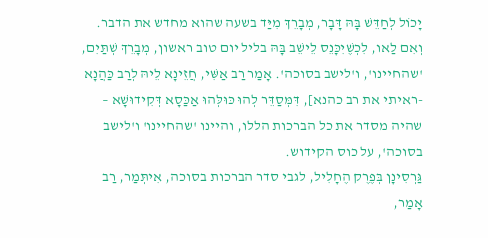יָכוֹל לְחַדֵּשׁ בָּהּ דָּבָר, מְבָרֵךְ מִיַּד בשעה שהוא מחדש את הדבר. וְאִם לַאו, לִכְשֶׁיִכָּנֵס לֵישֵׁב בָּהּ בליל יום טוב ראשון, מְבָרֵךְ שְׁתַּיִם, 'שהחיינו', ו'לישב בסוכה'. אָמַר רַב אַשִּׁי, חֲזֵינָא לֵיהּ לְרַב כַּהֲנָא -ראיתי את רב כהנא], דִּמְּסַדֵּר לְהוּ כּוּלְּהוּ אַכַּסָא דְּקִידוּשָׁא – שהיה מסדר את כל הברכות הללו, והיינו 'שהחיינו' ו'לישב בסוכה', על כוס הקידוש.
גַּרְסִינָן בְּפֶרֶק הֶחָלִיל, לגבי סדר הברכות בסוכה, אִיתְּמַר, רַב אָמַר,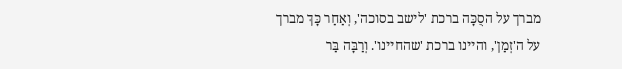מברך על הסֻכָּה ברכת 'לישב בסוכה', וְאַחַר כָּךְ מברך על ה'זְמַן', והיינו ברכת 'שהחיינו'. וְרַבָּה בַּר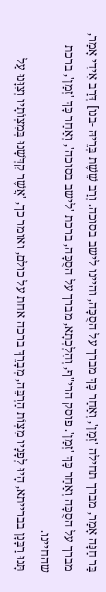בַּר חַנָּה אָמַר, מברך תחילה 'זְמַן', וְאַחַר כָּךְ מברך על הסֻכָּה, והיינו לישב בסוכה. וְרַב שֵׁשֶׁת בְּרֵיהּ -בנו] דְּרַב אִידִי אָמַר, מברך על הסֻכָּה וְאַחַר כָּךְ 'זְמַן'. פוסק הרי"ף, וְהִלְכְתָא, מברך על הסֻכָּה, ברכת 'לישב בסוכה', וְאַחַר כָּךְ 'זְמַן', ברכת שהחיינו.
תָּנוּ רַבָּנָן בברייתא, הָיוּ לְפָנָיו מִצְוֹת הַרְבֵּה, מְבָרֵךְ ברכה אחת על כולם, ואומר כך, 'אֲשֶׁר קִדְּשָׁנוּ בְּמִצְוֹתָיו וְצִוָּנוּ עַל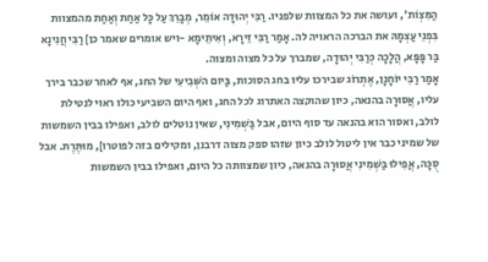הַמִּצְוֹת', ועושה את כל המצוות שלפניו. רַבִּי יְהוּדָה אוֹמֵר, מְבָרֵךְ עַל כָּל אַחַת וְאַחַת מהמצוות בִּפְנֵי עַצְמָהּ את הברכה הראויה לה. אָמַר רַבִּי זֵירָא, וְאִיתֵימָא -ויש אומרים שאמר כן] רַבִּי חֲנִינָא בַּר פָּפָּא, הֲלָכָה כְּרַבִּי יְהוּדָה, שמברך על כל מצוה ומצוה.
אָמַר רַבִּי יוֹחָנָן, אֶתְרוֹג שבירכו עליו בחג הסוכות, בַּיום השְּׁבִיעִי של החג, אף לאחר שכבר בירך עליו, אֲסוּרָה בהנאה, כיון שהוקצה האתרוג לכל החג, ואף היום השביעי כולו ראוי לנטילת לולב, ואסור הוא בהנאה עד סוף היום, אבל בַּשְׁמִינִי, שאין נוטלים לולב, ואפילו בבין השמשות של שמיני כבר אין ליטול לולב כיון שזהו ספק מצוה דרבנן, ומקילים בזה לפוטרו], מוּתֶּרֶת. אבל סֻכָּה, אֲפִילוּ בַּשְׁמִינִי אֲסוּרָה בהנאה, כיון שמצוותה כל היום, ואפילו בבין השמשות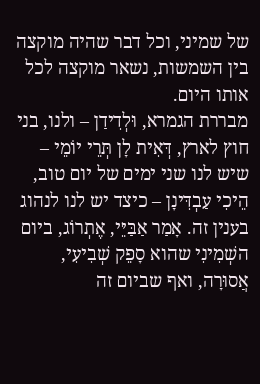של שמיני, וכל דבר שהיה מוקצה בין השמשות, נשאר מוקצה לכל אותו היום.
מבררת הגמרא, וּלְדִידַן – ולנו, בני חוץ לארץ, דְּאִית לָן תְּרֵי יוֹמֵי – שיש לנו שני ימים של יום טוב, הֵיכִי עַבְדִּינָן – כיצד יש לנו לנהוג בענין זה. אָמַר אַבַּיֵּי, אֶתְרוֹג, ביום השְׁמִינִי שהוא סָפֵק שְׁבִיעִי, אֲסוּרָה, ואף שביום זה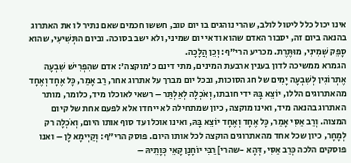אינו יכול כלל ליטול לולב, שהרי נוהגים בו יום טוב, חששו חכמים שאם נתיר לו את האתרוג בהנאה ביום זה, יסבור האדם שהוא ודאי יום שמיני, ולא ישב בסוכה. וביום התְּשִׁיעִי, שהוא סָפֵק שְׁמִינִי, מוּתֶּרֶת. מכריע הרי"ף: וְכֵן הֲלָכָה.
הגמרא ממשיכה לדון בענין ארבעת המינים, מתי דינם כ'מוקצה': אדם שהִפְרִישׁ שִׁבְעָה אֶתְרוֹגִין לְשִׁבְעָה יָמִים של חג הסוכות, ובכל יום מברך על אתרוג אחר, רַב אָמַר, כָּל אֶחָד וְאֶחָד מהאתרוגים הללו, יוֹצֵא בָּהּ ידי חובתו, וְאֹכְלָה לְאַלְתַּר – רשאי לאוכלו מיד, כלומר, מותר האתרוג בהנאה מיד, ואינו מוקצה, כיון שמתחילה לא ייחדו אלא לפעם אחת של קיום המצוה. וְרַב אַסִּי אָמַר, כָּל אֶחָד וְאֶחָד יוֹצֵא בָּהּ, ואינו אוכלו עד סוף אותו היום, וְאֹכְלָה רק לְמָחָר, כיון שכל אחד מהאתרוגים הוקצה לכל אותו היום. פוסק הרי"ף: וְקַיְימָא לָן – ואנו פוסקים הלכה כְּרַב אַסִּי, דְּהָא -שהרי] רַבִּי יוֹחָנָן קָאֵי כְּוָתֵיהּ –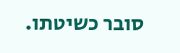סובר כשיטתו.